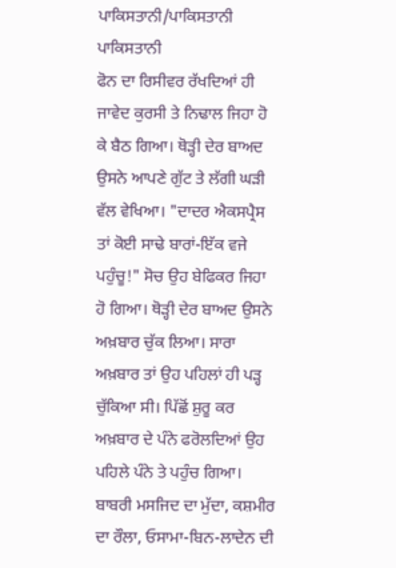ਪਾਕਿਸਤਾਨੀ/ਪਾਕਿਸਤਾਨੀ
ਪਾਕਿਸਤਾਨੀ
ਫੋਨ ਦਾ ਰਿਸੀਵਰ ਰੱਖਦਿਆਂ ਹੀ ਜਾਵੇਦ ਕੁਰਸੀ ਤੇ ਨਿਢਾਲ ਜਿਹਾ ਹੋ ਕੇ ਬੈਠ ਗਿਆ। ਥੋੜ੍ਹੀ ਦੇਰ ਬਾਅਦ ਉਸਨੇ ਆਪਣੇ ਗੁੱਟ ਤੇ ਲੱਗੀ ਘੜੀ ਵੱਲ ਵੇਖਿਆ। "ਦਾਦਰ ਐਕਸਪ੍ਰੈਸ ਤਾਂ ਕੋਈ ਸਾਢੇ ਬਾਰਾਂ-ਇੱਕ ਵਜੇ ਪਹੁੰਚੂ!" ਸੋਚ ਉਹ ਬੇਫਿਕਰ ਜਿਹਾ ਹੋ ਗਿਆ। ਥੋੜ੍ਹੀ ਦੇਰ ਬਾਅਦ ਉਸਨੇ ਅਖ਼ਬਾਰ ਚੁੱਕ ਲਿਆ। ਸਾਰਾ ਅਖ਼ਬਾਰ ਤਾਂ ਉਹ ਪਹਿਲਾਂ ਹੀ ਪੜ੍ਹ ਚੁੱਕਿਆ ਸੀ। ਪਿੱਛੋਂ ਸ਼ੁਰੂ ਕਰ ਅਖ਼ਬਾਰ ਦੇ ਪੰਨੇ ਫਰੋਲਦਿਆਂ ਉਹ ਪਹਿਲੇ ਪੰਨੇ ਤੇ ਪਹੁੰਚ ਗਿਆ। ਬਾਬਰੀ ਮਸਜਿਦ ਦਾ ਮੁੱਦਾ, ਕਸ਼ਮੀਰ ਦਾ ਰੌਲਾ, ਓਸਾਮਾ-ਬਿਨ-ਲਾਦੇਨ ਦੀ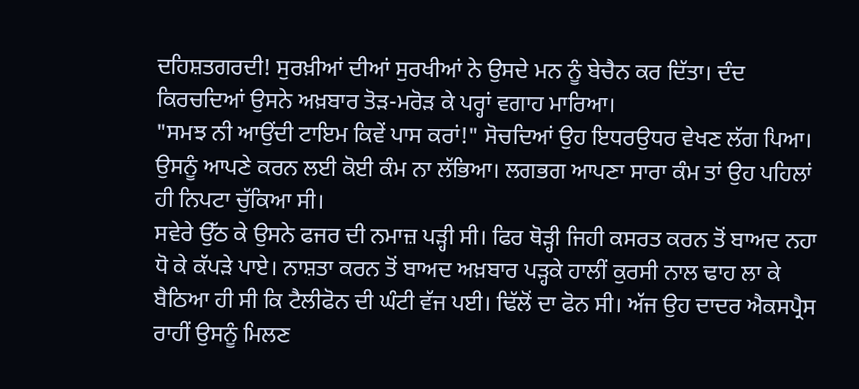ਦਹਿਸ਼ਤਗਰਦੀ! ਸੁਰਖ਼ੀਆਂ ਦੀਆਂ ਸੁਰਖੀਆਂ ਨੇ ਉਸਦੇ ਮਨ ਨੂੰ ਬੇਚੈਨ ਕਰ ਦਿੱਤਾ। ਦੰਦ ਕਿਰਚਦਿਆਂ ਉਸਨੇ ਅਖ਼ਬਾਰ ਤੋੜ-ਮਰੋੜ ਕੇ ਪਰ੍ਹਾਂ ਵਗਾਹ ਮਾਰਿਆ।
"ਸਮਝ ਨੀ ਆਉਂਦੀ ਟਾਇਮ ਕਿਵੇਂ ਪਾਸ ਕਰਾਂ!" ਸੋਚਦਿਆਂ ਉਹ ਇਧਰਉਧਰ ਵੇਖਣ ਲੱਗ ਪਿਆ। ਉਸਨੂੰ ਆਪਣੇ ਕਰਨ ਲਈ ਕੋਈ ਕੰਮ ਨਾ ਲੱਭਿਆ। ਲਗਭਗ ਆਪਣਾ ਸਾਰਾ ਕੰਮ ਤਾਂ ਉਹ ਪਹਿਲਾਂ ਹੀ ਨਿਪਟਾ ਚੁੱਕਿਆ ਸੀ।
ਸਵੇਰੇ ਉੱਠ ਕੇ ਉਸਨੇ ਫਜਰ ਦੀ ਨਮਾਜ਼ ਪੜ੍ਹੀ ਸੀ। ਫਿਰ ਥੋੜ੍ਹੀ ਜਿਹੀ ਕਸਰਤ ਕਰਨ ਤੋਂ ਬਾਅਦ ਨਹਾ ਧੋ ਕੇ ਕੱਪੜੇ ਪਾਏ। ਨਾਸ਼ਤਾ ਕਰਨ ਤੋਂ ਬਾਅਦ ਅਖ਼ਬਾਰ ਪੜ੍ਹਕੇ ਹਾਲੀਂ ਕੁਰਸੀ ਨਾਲ ਢਾਹ ਲਾ ਕੇ ਬੈਠਿਆ ਹੀ ਸੀ ਕਿ ਟੈਲੀਫੋਨ ਦੀ ਘੰਟੀ ਵੱਜ ਪਈ। ਢਿੱਲੋਂ ਦਾ ਫੋਨ ਸੀ। ਅੱਜ ਉਹ ਦਾਦਰ ਐਕਸਪ੍ਰੈਸ ਰਾਹੀਂ ਉਸਨੂੰ ਮਿਲਣ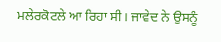ਮਲੇਰਕੋਟਲੇ ਆ ਰਿਹਾ ਸੀ। ਜਾਵੇਦ ਨੇ ਉਸਨੂੰ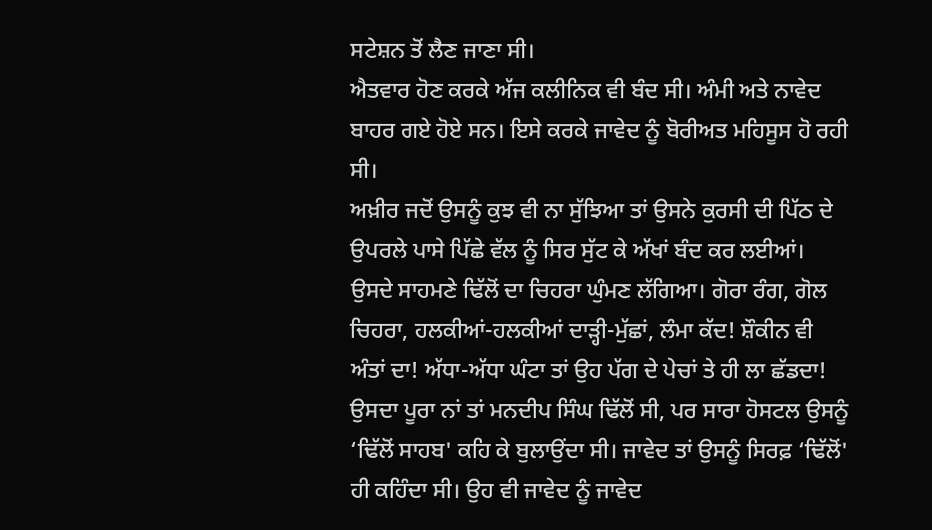ਸਟੇਸ਼ਨ ਤੋਂ ਲੈਣ ਜਾਣਾ ਸੀ।
ਐਤਵਾਰ ਹੋਣ ਕਰਕੇ ਅੱਜ ਕਲੀਨਿਕ ਵੀ ਬੰਦ ਸੀ। ਅੰਮੀ ਅਤੇ ਨਾਵੇਦ ਬਾਹਰ ਗਏ ਹੋਏ ਸਨ। ਇਸੇ ਕਰਕੇ ਜਾਵੇਦ ਨੂੰ ਬੋਰੀਅਤ ਮਹਿਸੂਸ ਹੋ ਰਹੀ ਸੀ।
ਅਖ਼ੀਰ ਜਦੋਂ ਉਸਨੂੰ ਕੁਝ ਵੀ ਨਾ ਸੁੱਝਿਆ ਤਾਂ ਉਸਨੇ ਕੁਰਸੀ ਦੀ ਪਿੱਠ ਦੇ ਉਪਰਲੇ ਪਾਸੇ ਪਿੱਛੇ ਵੱਲ ਨੂੰ ਸਿਰ ਸੁੱਟ ਕੇ ਅੱਖਾਂ ਬੰਦ ਕਰ ਲਈਆਂ। ਉਸਦੇ ਸਾਹਮਣੇ ਢਿੱਲੋਂ ਦਾ ਚਿਹਰਾ ਘੁੰਮਣ ਲੱਗਿਆ। ਗੋਰਾ ਰੰਗ, ਗੋਲ ਚਿਹਰਾ, ਹਲਕੀਆਂ-ਹਲਕੀਆਂ ਦਾੜ੍ਹੀ-ਮੁੱਛਾਂ, ਲੰਮਾ ਕੱਦ! ਸ਼ੌਕੀਨ ਵੀ ਅੰਤਾਂ ਦਾ! ਅੱਧਾ-ਅੱਧਾ ਘੰਟਾ ਤਾਂ ਉਹ ਪੱਗ ਦੇ ਪੇਚਾਂ ਤੇ ਹੀ ਲਾ ਛੱਡਦਾ! ਉਸਦਾ ਪੂਰਾ ਨਾਂ ਤਾਂ ਮਨਦੀਪ ਸਿੰਘ ਢਿੱਲੋਂ ਸੀ, ਪਰ ਸਾਰਾ ਹੋਸਟਲ ਉਸਨੂੰ ‘ਢਿੱਲੋਂ ਸਾਹਬ' ਕਹਿ ਕੇ ਬੁਲਾਉਂਦਾ ਸੀ। ਜਾਵੇਦ ਤਾਂ ਉਸਨੂੰ ਸਿਰਫ਼ ‘ਢਿੱਲੋਂ' ਹੀ ਕਹਿੰਦਾ ਸੀ। ਉਹ ਵੀ ਜਾਵੇਦ ਨੂੰ ਜਾਵੇਦ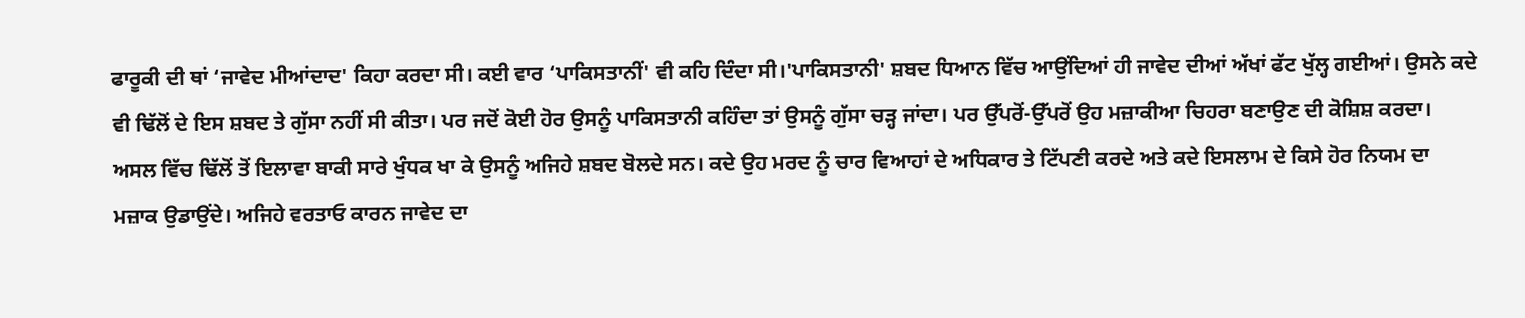ਫਾਰੂਕੀ ਦੀ ਥਾਂ ‘ਜਾਵੇਦ ਮੀਆਂਦਾਦ' ਕਿਹਾ ਕਰਦਾ ਸੀ। ਕਈ ਵਾਰ ‘ਪਾਕਿਸਤਾਨੀਂ' ਵੀ ਕਹਿ ਦਿੰਦਾ ਸੀ।'ਪਾਕਿਸਤਾਨੀ' ਸ਼ਬਦ ਧਿਆਨ ਵਿੱਚ ਆਉਂਦਿਆਂ ਹੀ ਜਾਵੇਦ ਦੀਆਂ ਅੱਖਾਂ ਫੱਟ ਖੁੱਲ੍ਹ ਗਈਆਂ। ਉਸਨੇ ਕਦੇ ਵੀ ਢਿੱਲੋਂ ਦੇ ਇਸ ਸ਼ਬਦ ਤੇ ਗੁੱਸਾ ਨਹੀਂ ਸੀ ਕੀਤਾ। ਪਰ ਜਦੋਂ ਕੋਈ ਹੋਰ ਉਸਨੂੰ ਪਾਕਿਸਤਾਨੀ ਕਹਿੰਦਾ ਤਾਂ ਉਸਨੂੰ ਗੁੱਸਾ ਚੜ੍ਹ ਜਾਂਦਾ। ਪਰ ਉੱਪਰੋਂ-ਉੱਪਰੋਂ ਉਹ ਮਜ਼ਾਕੀਆ ਚਿਹਰਾ ਬਣਾਉਣ ਦੀ ਕੋਸ਼ਿਸ਼ ਕਰਦਾ।
ਅਸਲ ਵਿੱਚ ਢਿੱਲੋਂ ਤੋਂ ਇਲਾਵਾ ਬਾਕੀ ਸਾਰੇ ਖੁੰਧਕ ਖਾ ਕੇ ਉਸਨੂੰ ਅਜਿਹੇ ਸ਼ਬਦ ਬੋਲਦੇ ਸਨ। ਕਦੇ ਉਹ ਮਰਦ ਨੂੰ ਚਾਰ ਵਿਆਹਾਂ ਦੇ ਅਧਿਕਾਰ ਤੇ ਟਿੱਪਣੀ ਕਰਦੇ ਅਤੇ ਕਦੇ ਇਸਲਾਮ ਦੇ ਕਿਸੇ ਹੋਰ ਨਿਯਮ ਦਾ ਮਜ਼ਾਕ ਉਡਾਉਂਦੇ। ਅਜਿਹੇ ਵਰਤਾਓ ਕਾਰਨ ਜਾਵੇਦ ਦਾ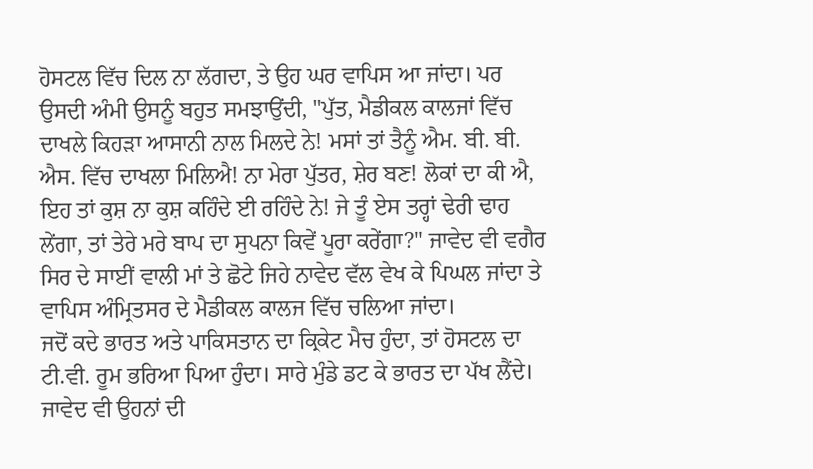ਹੋਸਟਲ ਵਿੱਚ ਦਿਲ ਨਾ ਲੱਗਦਾ, ਤੇ ਉਹ ਘਰ ਵਾਪਿਸ ਆ ਜਾਂਦਾ। ਪਰ ਉਸਦੀ ਅੰਮੀ ਉਸਨੂੰ ਬਹੁਤ ਸਮਝਾਉਂਦੀ, "ਪੁੱਤ, ਮੈਡੀਕਲ ਕਾਲਜਾਂ ਵਿੱਚ ਦਾਖਲੇ ਕਿਹੜਾ ਆਸਾਨੀ ਨਾਲ ਮਿਲਦੇ ਨੇ! ਮਸਾਂ ਤਾਂ ਤੈਨੂੰ ਐਮ. ਬੀ. ਬੀ. ਐਸ. ਵਿੱਚ ਦਾਖਲਾ ਮਿਲਿਐ! ਨਾ ਮੇਰਾ ਪੁੱਤਰ, ਸ਼ੇਰ ਬਣ! ਲੋਕਾਂ ਦਾ ਕੀ ਐ, ਇਹ ਤਾਂ ਕੁਸ਼ ਨਾ ਕੁਸ਼ ਕਹਿੰਦੇ ਈ ਰਹਿੰਦੇ ਨੇ! ਜੇ ਤੂੰ ਏਸ ਤਰ੍ਹਾਂ ਢੇਰੀ ਢਾਹ ਲੇਂਗਾ, ਤਾਂ ਤੇਰੇ ਮਰੇ ਬਾਪ ਦਾ ਸੁਪਨਾ ਕਿਵੇਂ ਪੂਰਾ ਕਰੇਂਗਾ?" ਜਾਵੇਦ ਵੀ ਵਗੈਰ ਸਿਰ ਦੇ ਸਾਈਂ ਵਾਲੀ ਮਾਂ ਤੇ ਛੋਟੇ ਜਿਹੇ ਨਾਵੇਦ ਵੱਲ ਵੇਖ ਕੇ ਪਿਘਲ ਜਾਂਦਾ ਤੇ ਵਾਪਿਸ ਅੰਮ੍ਰਿਤਸਰ ਦੇ ਮੈਡੀਕਲ ਕਾਲਜ ਵਿੱਚ ਚਲਿਆ ਜਾਂਦਾ।
ਜਦੋਂ ਕਦੇ ਭਾਰਤ ਅਤੇ ਪਾਕਿਸਤਾਨ ਦਾ ਕ੍ਰਿਕੇਟ ਮੈਚ ਹੁੰਦਾ, ਤਾਂ ਹੋਸਟਲ ਦਾ ਟੀ.ਵੀ. ਰੂਮ ਭਰਿਆ ਪਿਆ ਹੁੰਦਾ। ਸਾਰੇ ਮੁੰਡੇ ਡਟ ਕੇ ਭਾਰਤ ਦਾ ਪੱਖ ਲੈਂਦੇ। ਜਾਵੇਦ ਵੀ ਉਹਨਾਂ ਦੀ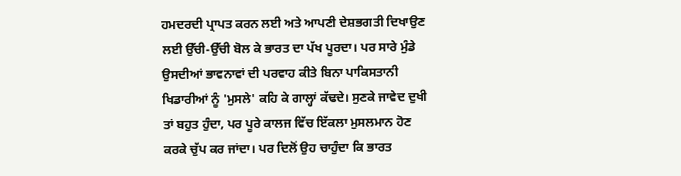ਹਮਦਰਦੀ ਪ੍ਰਾਪਤ ਕਰਨ ਲਈ ਅਤੇ ਆਪਣੀ ਦੇਸ਼ਭਗਤੀ ਦਿਖਾਉਣ ਲਈ ਉੱਚੀ-ਉੱਚੀ ਬੋਲ ਕੇ ਭਾਰਤ ਦਾ ਪੱਖ ਪੂਰਦਾ। ਪਰ ਸਾਰੇ ਮੁੰਡੇ ਉਸਦੀਆਂ ਭਾਵਨਾਵਾਂ ਦੀ ਪਰਵਾਹ ਕੀਤੇ ਬਿਨਾ ਪਾਕਿਸਤਾਨੀ ਖਿਡਾਰੀਆਂ ਨੂੰ 'ਮੁਸਲੇ' ਕਹਿ ਕੇ ਗਾਲ੍ਹਾਂ ਕੱਢਦੇ। ਸੁਣਕੇ ਜਾਵੇਦ ਦੁਖੀ ਤਾਂ ਬਹੁਤ ਹੁੰਦਾ, ਪਰ ਪੂਰੇ ਕਾਲਜ ਵਿੱਚ ਇੱਕਲਾ ਮੁਸਲਮਾਨ ਹੋਣ ਕਰਕੇ ਚੁੱਪ ਕਰ ਜਾਂਦਾ। ਪਰ ਦਿਲੋਂ ਉਹ ਚਾਹੁੰਦਾ ਕਿ ਭਾਰਤ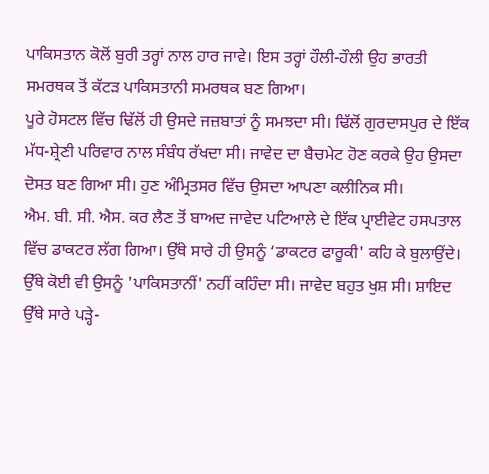ਪਾਕਿਸਤਾਨ ਕੋਲੋਂ ਬੁਰੀ ਤਰ੍ਹਾਂ ਨਾਲ ਹਾਰ ਜਾਵੇ। ਇਸ ਤਰ੍ਹਾਂ ਹੌਲੀ-ਹੌਲੀ ਉਹ ਭਾਰਤੀ ਸਮਰਥਕ ਤੋਂ ਕੱਟੜ ਪਾਕਿਸਤਾਨੀ ਸਮਰਥਕ ਬਣ ਗਿਆ।
ਪੂਰੇ ਹੋਸਟਲ ਵਿੱਚ ਢਿੱਲੋਂ ਹੀ ਉਸਦੇ ਜਜ਼ਬਾਤਾਂ ਨੂੰ ਸਮਝਦਾ ਸੀ। ਢਿੱਲੋਂ ਗੁਰਦਾਸਪੁਰ ਦੇ ਇੱਕ ਮੱਧ-ਸ਼੍ਰੇਣੀ ਪਰਿਵਾਰ ਨਾਲ ਸੰਬੰਧ ਰੱਖਦਾ ਸੀ। ਜਾਵੇਦ ਦਾ ਬੈਚਮੇਟ ਹੋਣ ਕਰਕੇ ਉਹ ਉਸਦਾ ਦੋਸਤ ਬਣ ਗਿਆ ਸੀ। ਹੁਣ ਅੰਮ੍ਰਿਤਸਰ ਵਿੱਚ ਉਸਦਾ ਆਪਣਾ ਕਲੀਨਿਕ ਸੀ।
ਐਮ. ਬੀ. ਸੀ. ਐਸ. ਕਰ ਲੈਣ ਤੋਂ ਬਾਅਦ ਜਾਵੇਦ ਪਟਿਆਲੇ ਦੇ ਇੱਕ ਪ੍ਰਾਈਵੇਟ ਹਸਪਤਾਲ ਵਿੱਚ ਡਾਕਟਰ ਲੱਗ ਗਿਆ। ਉੱਥੇ ਸਾਰੇ ਹੀ ਉਸਨੂੰ ‘ਡਾਕਟਰ ਫਾਰੂਕੀ' ਕਹਿ ਕੇ ਬੁਲਾਉਂਦੇ। ਉੱਥੇ ਕੋਈ ਵੀ ਉਸਨੂੰ 'ਪਾਕਿਸਤਾਨੀਂ' ਨਹੀਂ ਕਹਿੰਦਾ ਸੀ। ਜਾਵੇਦ ਬਹੁਤ ਖੁਸ਼ ਸੀ। ਸ਼ਾਇਦ ਉੱਥੇ ਸਾਰੇ ਪੜ੍ਹੇ-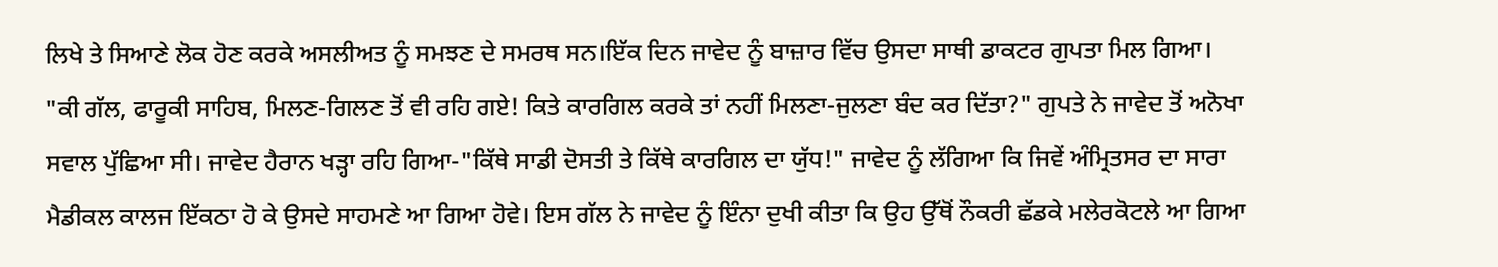ਲਿਖੇ ਤੇ ਸਿਆਣੇ ਲੋਕ ਹੋਣ ਕਰਕੇ ਅਸਲੀਅਤ ਨੂੰ ਸਮਝਣ ਦੇ ਸਮਰਥ ਸਨ।ਇੱਕ ਦਿਨ ਜਾਵੇਦ ਨੂੰ ਬਾਜ਼ਾਰ ਵਿੱਚ ਉਸਦਾ ਸਾਥੀ ਡਾਕਟਰ ਗੁਪਤਾ ਮਿਲ ਗਿਆ।
"ਕੀ ਗੱਲ, ਫਾਰੂਕੀ ਸਾਹਿਬ, ਮਿਲਣ-ਗਿਲਣ ਤੋਂ ਵੀ ਰਹਿ ਗਏ! ਕਿਤੇ ਕਾਰਗਿਲ ਕਰਕੇ ਤਾਂ ਨਹੀਂ ਮਿਲਣਾ-ਜੁਲਣਾ ਬੰਦ ਕਰ ਦਿੱਤਾ?" ਗੁਪਤੇ ਨੇ ਜਾਵੇਦ ਤੋਂ ਅਨੋਖਾ ਸਵਾਲ ਪੁੱਛਿਆ ਸੀ। ਜਾਵੇਦ ਹੈਰਾਨ ਖੜ੍ਹਾ ਰਹਿ ਗਿਆ-"ਕਿੱਥੇ ਸਾਡੀ ਦੋਸਤੀ ਤੇ ਕਿੱਥੇ ਕਾਰਗਿਲ ਦਾ ਯੁੱਧ!" ਜਾਵੇਦ ਨੂੰ ਲੱਗਿਆ ਕਿ ਜਿਵੇਂ ਅੰਮ੍ਰਿਤਸਰ ਦਾ ਸਾਰਾ ਮੈਡੀਕਲ ਕਾਲਜ ਇੱਕਠਾ ਹੋ ਕੇ ਉਸਦੇ ਸਾਹਮਣੇ ਆ ਗਿਆ ਹੋਵੇ। ਇਸ ਗੱਲ ਨੇ ਜਾਵੇਦ ਨੂੰ ਇੰਨਾ ਦੁਖੀ ਕੀਤਾ ਕਿ ਉਹ ਉੱਥੋਂ ਨੌਕਰੀ ਛੱਡਕੇ ਮਲੇਰਕੋਟਲੇ ਆ ਗਿਆ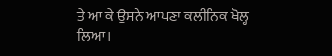ਤੇ ਆ ਕੇ ਉਸਨੇ ਆਪਣਾ ਕਲੀਨਿਕ ਖੋਲ੍ਹ ਲਿਆ।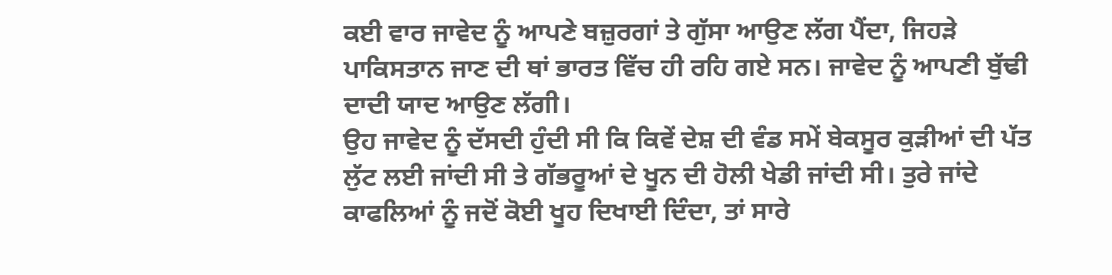ਕਈ ਵਾਰ ਜਾਵੇਦ ਨੂੰ ਆਪਣੇ ਬਜ਼ੁਰਗਾਂ ਤੇ ਗੁੱਸਾ ਆਉਣ ਲੱਗ ਪੈਂਦਾ, ਜਿਹੜੇ ਪਾਕਿਸਤਾਨ ਜਾਣ ਦੀ ਥਾਂ ਭਾਰਤ ਵਿੱਚ ਹੀ ਰਹਿ ਗਏ ਸਨ। ਜਾਵੇਦ ਨੂੰ ਆਪਣੀ ਬੁੱਢੀ ਦਾਦੀ ਯਾਦ ਆਉਣ ਲੱਗੀ।
ਉਹ ਜਾਵੇਦ ਨੂੰ ਦੱਸਦੀ ਹੁੰਦੀ ਸੀ ਕਿ ਕਿਵੇਂ ਦੇਸ਼ ਦੀ ਵੰਡ ਸਮੇਂ ਬੇਕਸੂਰ ਕੁੜੀਆਂ ਦੀ ਪੱਤ ਲੁੱਟ ਲਈ ਜਾਂਦੀ ਸੀ ਤੇ ਗੱਭਰੂਆਂ ਦੇ ਖੂਨ ਦੀ ਹੋਲੀ ਖੇਡੀ ਜਾਂਦੀ ਸੀ। ਤੁਰੇ ਜਾਂਦੇ ਕਾਫਲਿਆਂ ਨੂੰ ਜਦੋਂ ਕੋਈ ਖੂਹ ਦਿਖਾਈ ਦਿੰਦਾ, ਤਾਂ ਸਾਰੇ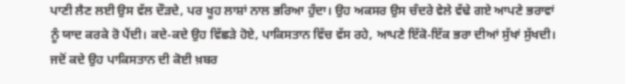ਪਾਣੀ ਲੈਣ ਲਈ ਉਸ ਵੱਲ ਦੌੜਦੇ, ਪਰ ਖੂਹ ਲਾਸ਼ਾਂ ਨਾਲ ਭਰਿਆ ਹੁੰਦਾ। ਉਹ ਅਕਸਰ ਉਸ ਚੰਦਰੇ ਵੇਲੇ ਵੱਢੇ ਗਏ ਆਪਣੇ ਭਰਾਵਾਂ ਨੂੰ ਯਾਦ ਕਰਕੇ ਰੋ ਪੈਂਦੀ। ਕਦੇ-ਕਦੇ ਉਹ ਵਿੱਛੜੇ ਹੋਏ, ਪਾਕਿਸਤਾਨ ਵਿੱਚ ਵੱਸ ਰਹੇ, ਆਪਣੇ ਇੱਕੋ-ਇੱਕ ਭਰਾ ਦੀਆਂ ਸੁੱਖਾਂ ਸੁੱਖਦੀ। ਜਦੋਂ ਕਦੇ ਉਹ ਪਾਕਿਸਤਾਨ ਦੀ ਕੋਈ ਖ਼ਬਰ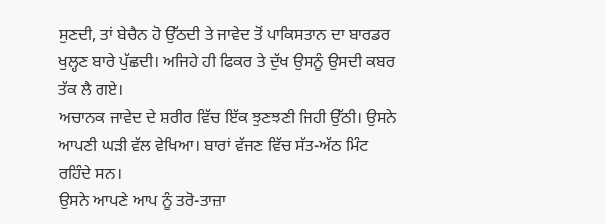ਸੁਣਦੀ, ਤਾਂ ਬੇਚੈਨ ਹੋ ਉੱਠਦੀ ਤੇ ਜਾਵੇਦ ਤੋਂ ਪਾਕਿਸਤਾਨ ਦਾ ਬਾਰਡਰ ਖੁਲ੍ਹਣ ਬਾਰੇ ਪੁੱਛਦੀ। ਅਜਿਹੇ ਹੀ ਫਿਕਰ ਤੇ ਦੁੱਖ ਉਸਨੂੰ ਉਸਦੀ ਕਬਰ ਤੱਕ ਲੈ ਗਏ।
ਅਚਾਨਕ ਜਾਵੇਦ ਦੇ ਸ਼ਰੀਰ ਵਿੱਚ ਇੱਕ ਝੁਣਝਣੀ ਜਿਹੀ ਉੱਠੀ। ਉਸਨੇ ਆਪਣੀ ਘੜੀ ਵੱਲ ਵੇਖਿਆ। ਬਾਰਾਂ ਵੱਜਣ ਵਿੱਚ ਸੱਤ-ਅੱਠ ਮਿੰਟ ਰਹਿੰਦੇ ਸਨ।
ਉਸਨੇ ਆਪਣੇ ਆਪ ਨੂੰ ਤਰੋ-ਤਾਜ਼ਾ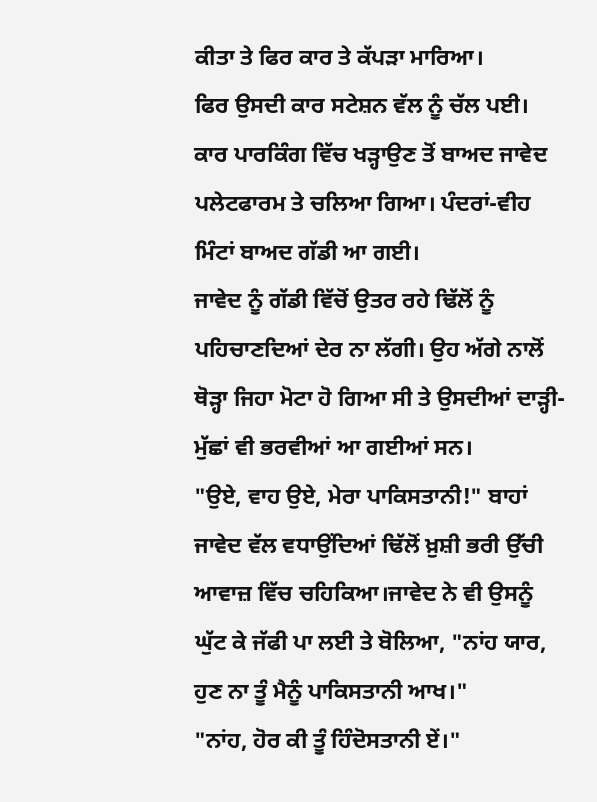ਕੀਤਾ ਤੇ ਫਿਰ ਕਾਰ ਤੇ ਕੱਪੜਾ ਮਾਰਿਆ।
ਫਿਰ ਉਸਦੀ ਕਾਰ ਸਟੇਸ਼ਨ ਵੱਲ ਨੂੰ ਚੱਲ ਪਈ।
ਕਾਰ ਪਾਰਕਿੰਗ ਵਿੱਚ ਖੜ੍ਹਾਉਣ ਤੋਂ ਬਾਅਦ ਜਾਵੇਦ ਪਲੇਟਫਾਰਮ ਤੇ ਚਲਿਆ ਗਿਆ। ਪੰਦਰਾਂ-ਵੀਹ ਮਿੰਟਾਂ ਬਾਅਦ ਗੱਡੀ ਆ ਗਈ।
ਜਾਵੇਦ ਨੂੰ ਗੱਡੀ ਵਿੱਚੋਂ ਉਤਰ ਰਹੇ ਢਿੱਲੋਂ ਨੂੰ ਪਹਿਚਾਣਦਿਆਂ ਦੇਰ ਨਾ ਲੱਗੀ। ਉਹ ਅੱਗੇ ਨਾਲੋਂ ਥੋੜ੍ਹਾ ਜਿਹਾ ਮੋਟਾ ਹੋ ਗਿਆ ਸੀ ਤੇ ਉਸਦੀਆਂ ਦਾੜ੍ਹੀ-ਮੁੱਛਾਂ ਵੀ ਭਰਵੀਆਂ ਆ ਗਈਆਂ ਸਨ।
"ਉਏ, ਵਾਹ ਉਏ, ਮੇਰਾ ਪਾਕਿਸਤਾਨੀ!" ਬਾਹਾਂ ਜਾਵੇਦ ਵੱਲ ਵਧਾਉਂਦਿਆਂ ਢਿੱਲੋਂ ਖ਼ੁਸ਼ੀ ਭਰੀ ਉੱਚੀ ਆਵਾਜ਼ ਵਿੱਚ ਚਹਿਕਿਆ।ਜਾਵੇਦ ਨੇ ਵੀ ਉਸਨੂੰ ਘੁੱਟ ਕੇ ਜੱਫੀ ਪਾ ਲਈ ਤੇ ਬੋਲਿਆ, "ਨਾਂਹ ਯਾਰ, ਹੁਣ ਨਾ ਤੂੰ ਮੈਨੂੰ ਪਾਕਿਸਤਾਨੀ ਆਖ।"
"ਨਾਂਹ, ਹੋਰ ਕੀ ਤੂੰ ਹਿੰਦੋਸਤਾਨੀ ਏਂ।"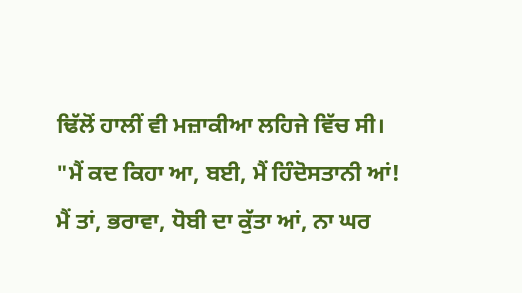ਢਿੱਲੋਂ ਹਾਲੀਂ ਵੀ ਮਜ਼ਾਕੀਆ ਲਹਿਜੇ ਵਿੱਚ ਸੀ।
"ਮੈਂ ਕਦ ਕਿਹਾ ਆ, ਬਈ, ਮੈਂ ਹਿੰਦੋਸਤਾਨੀ ਆਂ! ਮੈਂ ਤਾਂ, ਭਰਾਵਾ, ਧੋਬੀ ਦਾ ਕੁੱਤਾ ਆਂ, ਨਾ ਘਰ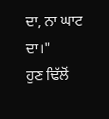ਦਾ, ਨਾ ਘਾਟ ਦਾ।"
ਹੁਣ ਢਿੱਲੋਂ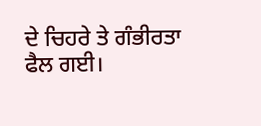ਦੇ ਚਿਹਰੇ ਤੇ ਗੰਭੀਰਤਾ ਫੈਲ ਗਈ।